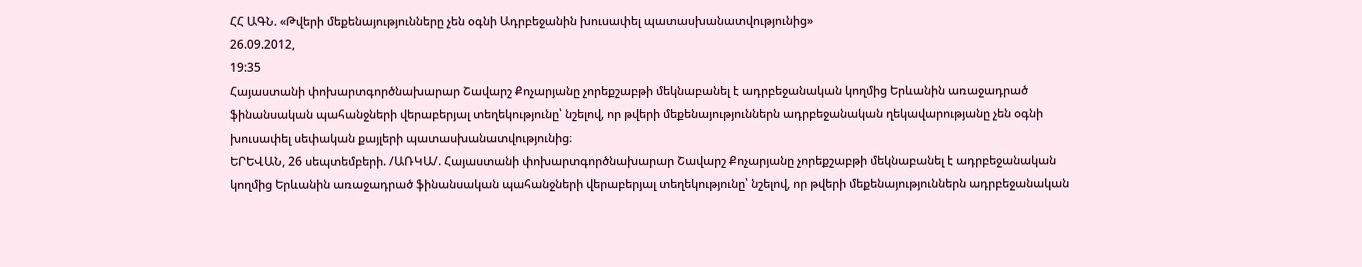ՀՀ ԱԳՆ. «Թվերի մեքենայությունները չեն օգնի Ադրբեջանին խուսափել պատասխանատվությունից»
26.09.2012,
19:35
Հայաստանի փոխարտգործնախարար Շավարշ Քոչարյանը չորեքշաբթի մեկնաբանել է ադրբեջանական կողմից Երևանին առաջադրած ֆինանսական պահանջների վերաբերյալ տեղեկությունը՝ նշելով, որ թվերի մեքենայություններն ադրբեջանական ղեկավարությանը չեն օգնի խուսափել սեփական քայլերի պատասխանատվությունից։
ԵՐԵՎԱՆ, 26 սեպտեմբերի. /ԱՌԿԱ/. Հայաստանի փոխարտգործնախարար Շավարշ Քոչարյանը չորեքշաբթի մեկնաբանել է ադրբեջանական կողմից Երևանին առաջադրած ֆինանսական պահանջների վերաբերյալ տեղեկությունը՝ նշելով, որ թվերի մեքենայություններն ադրբեջանական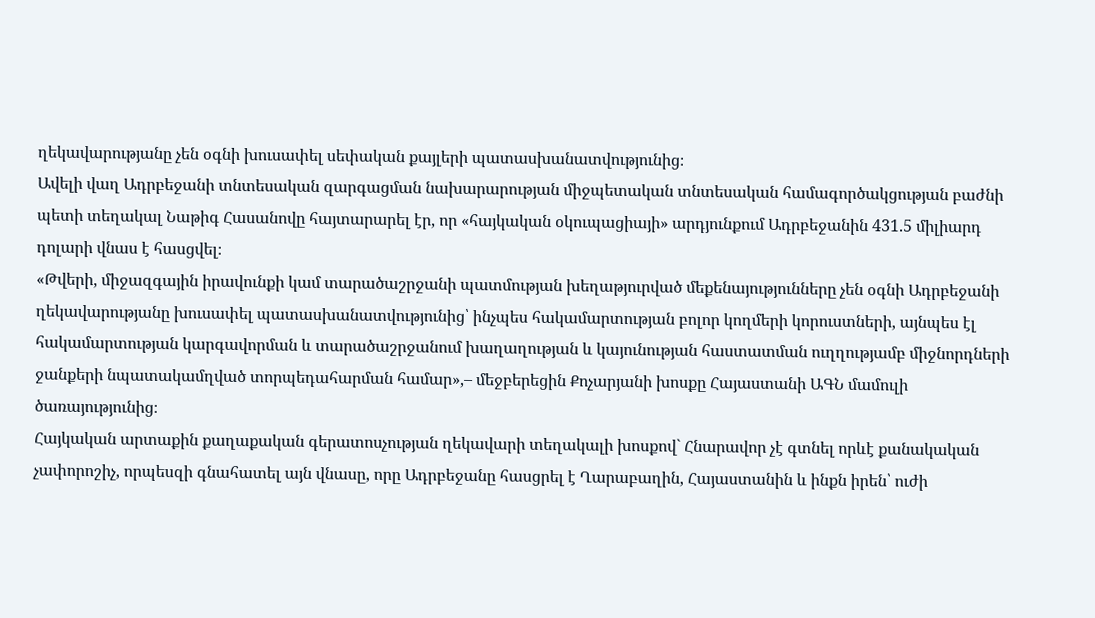ղեկավարությանը չեն օգնի խուսափել սեփական քայլերի պատասխանատվությունից։
Ավելի վաղ Ադրբեջանի տնտեսական զարգացման նախարարության միջպետական տնտեսական համագործակցության բաժնի պետի տեղակալ Նաթիգ Հասանովը հայտարարել էր, որ «հայկական օկուպացիայի» արդյունքում Ադրբեջանին 431.5 միլիարդ դոլարի վնաս է հասցվել։
«Թվերի, միջազգային իրավունքի կամ տարածաշրջանի պատմության խեղաթյուրված մեքենայությունները չեն օգնի Ադրբեջանի ղեկավարությանը խուսափել պատասխանատվությունից՝ ինչպես հակամարտության բոլոր կողմերի կորուստների, այնպես էլ հակամարտության կարգավորման և տարածաշրջանում խաղաղության և կայունության հաստատման ուղղությամբ միջնորդների ջանքերի նպատակամղված տորպեդահարման համար»,– մեջբերեցին Քոչարյանի խոսքը Հայաստանի ԱԳՆ մամուլի ծառայությունից։
Հայկական արտաքին քաղաքական գերատոսչության ղեկավարի տեղակալի խոսքով` Հնարավոր չէ գտնել որևէ քանակական չափորոշիչ, որպեսզի գնահատել այն վնասը, որը Ադրբեջանը հասցրել է Ղարաբաղին, Հայաստանին և ինքն իրեն՝ ուժի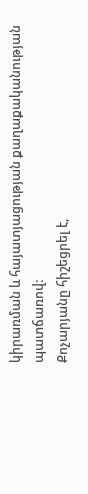կիրառման և հայատյացության քաղաքականության պատճառով:
Քոչարյանը հիշեցրել է,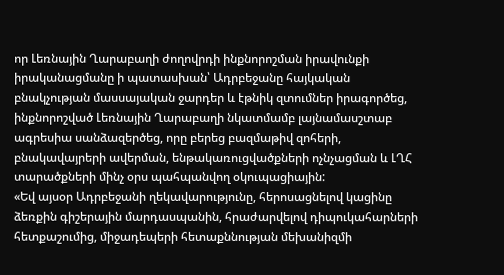որ Լեռնային Ղարաբաղի ժողովրդի ինքնորոշման իրավունքի իրականացմանը ի պատասխան՝ Ադրբեջանը հայկական բնակչության մասսայական ջարդեր և էթնիկ զտումներ իրագործեց, ինքնորոշված Լեռնային Ղարաբաղի նկատմամբ լայնամասշտաբ ագրեսիա սանձազերծեց, որը բերեց բազմաթիվ զոհերի, բնակավայրերի ավերման, ենթակառուցվածքների ոչնչացման և ԼՂՀ տարածքների մինչ օրս պահպանվող օկուպացիային:
«Եվ այսօր Ադրբեջանի ղեկավարությունը, հերոսացնելով կացինը ձեռքին գիշերային մարդասպանին, հրաժարվելով դիպուկահարների հետքաշումից, միջադեպերի հետաքննության մեխանիզմի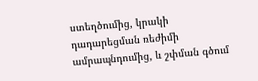ստեղծումից, կրակի դադարեցման ռեժիմի ամրապնդումից, և շփման գծում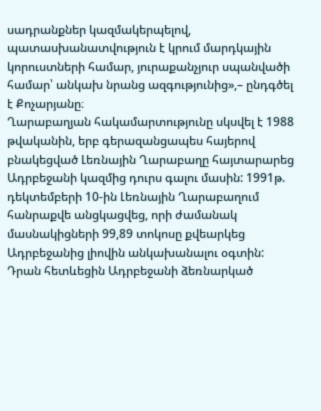սադրանքներ կազմակերպելով, պատասխանատվություն է կրում մարդկային կորուստների համար, յուրաքանչյուր սպանվածի համար՝ անկախ նրանց ազգությունից»,– ընդգծել է Քոչարյանը։
Ղարաբաղյան հակամարտությունը սկսվել է 1988 թվականին, երբ գերազանցապես հայերով բնակեցված Լեռնային Ղարաբաղը հայտարարեց Ադրբեջանի կազմից դուրս գալու մասին: 1991թ. դեկտեմբերի 10-ին Լեռնային Ղարաբաղում հանրաքվե անցկացվեց, որի ժամանակ մասնակիցների 99,89 տոկոսը քվեարկեց Ադրբեջանից լիովին անկախանալու օգտին:
Դրան հետևեցին Ադրբեջանի ձեռնարկած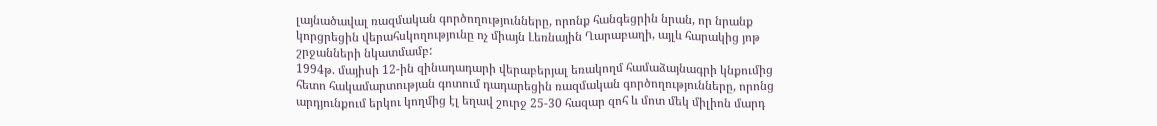լայնածավալ ռազմական գործողությունները, որոնք հանգեցրին նրան, որ նրանք կորցրեցին վերահսկողությունը ոչ միայն Լեռնային Ղարաբաղի, այլև հարակից յոթ շրջանների նկատմամբ:
1994թ. մայիսի 12-ին զինադադարի վերաբերյալ եռակողմ համաձայնագրի կնքումից հետո հակամարտության գոտում դադարեցին ռազմական գործողությունները, որոնց արդյունքում երկու կողմից էլ եղավ շուրջ 25-30 հազար զոհ և մոտ մեկ միլիոն մարդ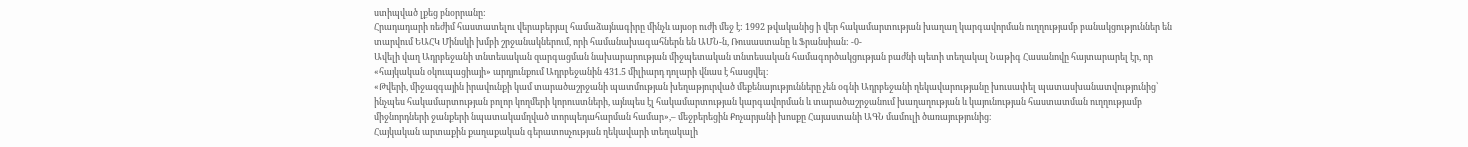ստիպված լքեց բնօրրանը:
Հրադադարի ռեժիմ հաստատելու վերաբերյալ համաձայնագիրը մինչև այսօր ուժի մեջ է: 1992 թվականից ի վեր հակամարտության խաղաղ կարգավորման ուղղությամբ բանակցություններ են տարվում ԵԱՀԿ Մինսկի խմբի շրջանակներում, որի համանախագահներն են ԱՄՆ-ն, Ռուսաստանը և Ֆրանսիան: -0-
Ավելի վաղ Ադրբեջանի տնտեսական զարգացման նախարարության միջպետական տնտեսական համագործակցության բաժնի պետի տեղակալ Նաթիգ Հասանովը հայտարարել էր, որ «հայկական օկուպացիայի» արդյունքում Ադրբեջանին 431.5 միլիարդ դոլարի վնաս է հասցվել։
«Թվերի, միջազգային իրավունքի կամ տարածաշրջանի պատմության խեղաթյուրված մեքենայությունները չեն օգնի Ադրբեջանի ղեկավարությանը խուսափել պատասխանատվությունից՝ ինչպես հակամարտության բոլոր կողմերի կորուստների, այնպես էլ հակամարտության կարգավորման և տարածաշրջանում խաղաղության և կայունության հաստատման ուղղությամբ միջնորդների ջանքերի նպատակամղված տորպեդահարման համար»,– մեջբերեցին Քոչարյանի խոսքը Հայաստանի ԱԳՆ մամուլի ծառայությունից։
Հայկական արտաքին քաղաքական գերատոսչության ղեկավարի տեղակալի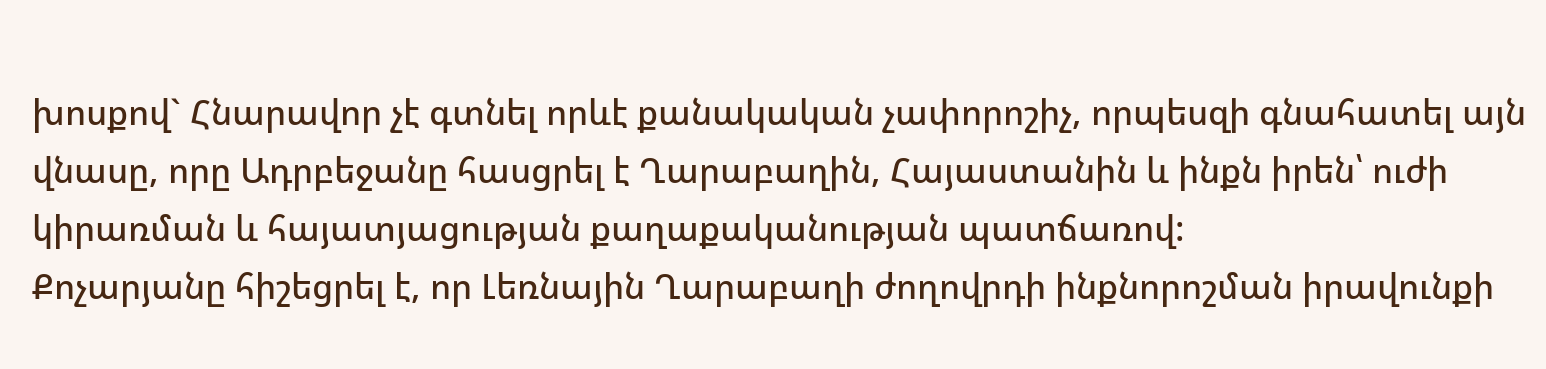խոսքով` Հնարավոր չէ գտնել որևէ քանակական չափորոշիչ, որպեսզի գնահատել այն վնասը, որը Ադրբեջանը հասցրել է Ղարաբաղին, Հայաստանին և ինքն իրեն՝ ուժի կիրառման և հայատյացության քաղաքականության պատճառով:
Քոչարյանը հիշեցրել է, որ Լեռնային Ղարաբաղի ժողովրդի ինքնորոշման իրավունքի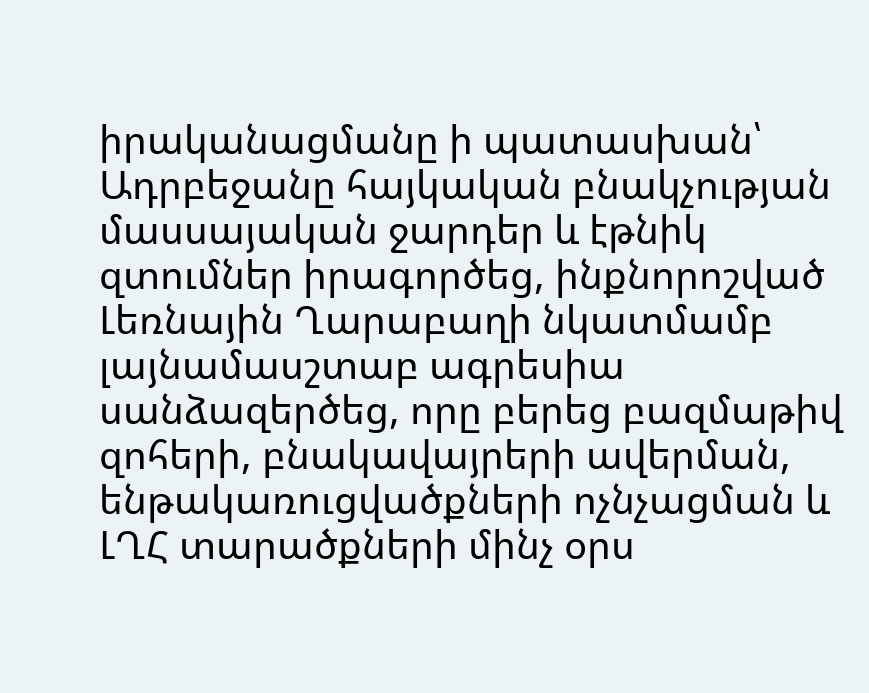իրականացմանը ի պատասխան՝ Ադրբեջանը հայկական բնակչության մասսայական ջարդեր և էթնիկ զտումներ իրագործեց, ինքնորոշված Լեռնային Ղարաբաղի նկատմամբ լայնամասշտաբ ագրեսիա սանձազերծեց, որը բերեց բազմաթիվ զոհերի, բնակավայրերի ավերման, ենթակառուցվածքների ոչնչացման և ԼՂՀ տարածքների մինչ օրս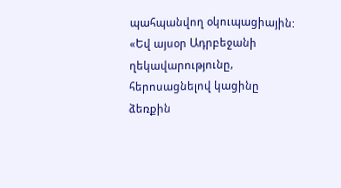պահպանվող օկուպացիային:
«Եվ այսօր Ադրբեջանի ղեկավարությունը, հերոսացնելով կացինը ձեռքին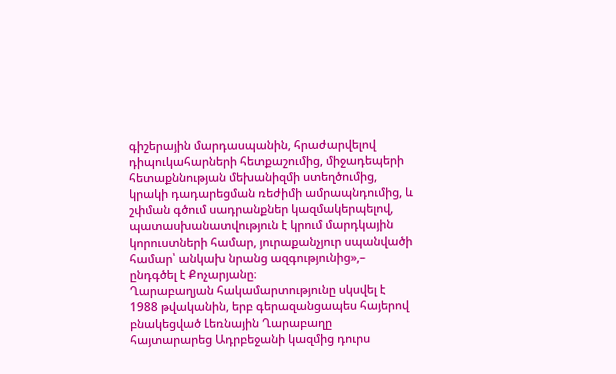գիշերային մարդասպանին, հրաժարվելով դիպուկահարների հետքաշումից, միջադեպերի հետաքննության մեխանիզմի ստեղծումից, կրակի դադարեցման ռեժիմի ամրապնդումից, և շփման գծում սադրանքներ կազմակերպելով, պատասխանատվություն է կրում մարդկային կորուստների համար, յուրաքանչյուր սպանվածի համար՝ անկախ նրանց ազգությունից»,– ընդգծել է Քոչարյանը։
Ղարաբաղյան հակամարտությունը սկսվել է 1988 թվականին, երբ գերազանցապես հայերով բնակեցված Լեռնային Ղարաբաղը հայտարարեց Ադրբեջանի կազմից դուրս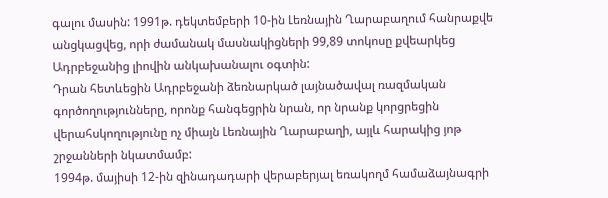գալու մասին: 1991թ. դեկտեմբերի 10-ին Լեռնային Ղարաբաղում հանրաքվե անցկացվեց, որի ժամանակ մասնակիցների 99,89 տոկոսը քվեարկեց Ադրբեջանից լիովին անկախանալու օգտին:
Դրան հետևեցին Ադրբեջանի ձեռնարկած լայնածավալ ռազմական գործողությունները, որոնք հանգեցրին նրան, որ նրանք կորցրեցին վերահսկողությունը ոչ միայն Լեռնային Ղարաբաղի, այլև հարակից յոթ շրջանների նկատմամբ:
1994թ. մայիսի 12-ին զինադադարի վերաբերյալ եռակողմ համաձայնագրի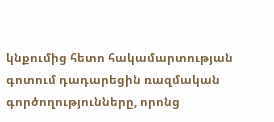կնքումից հետո հակամարտության գոտում դադարեցին ռազմական գործողությունները, որոնց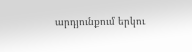արդյունքում երկու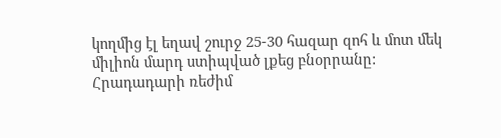կողմից էլ եղավ շուրջ 25-30 հազար զոհ և մոտ մեկ միլիոն մարդ ստիպված լքեց բնօրրանը:
Հրադադարի ռեժիմ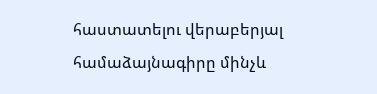հաստատելու վերաբերյալ համաձայնագիրը մինչև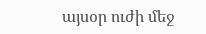այսօր ուժի մեջ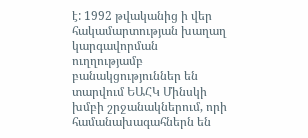է: 1992 թվականից ի վեր հակամարտության խաղաղ կարգավորման ուղղությամբ բանակցություններ են տարվում ԵԱՀԿ Մինսկի խմբի շրջանակներում, որի համանախագահներն են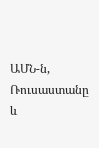ԱՄՆ-ն, Ռուսաստանը և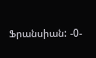Ֆրանսիան: -0-